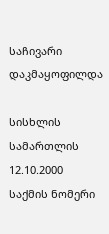საჩივარი დაკმაყოფილდა

სისხლის სამართლის 12.10.2000
საქმის ნომერი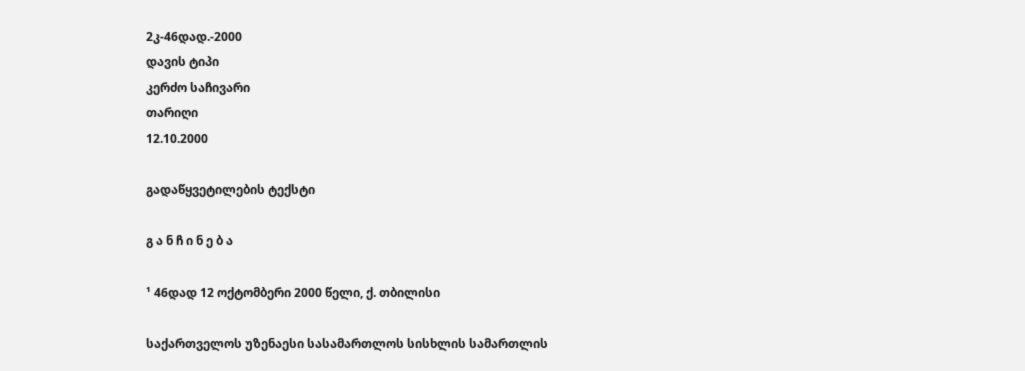2კ-46დად.-2000
დავის ტიპი
კერძო საჩივარი
თარიღი
12.10.2000

გადაწყვეტილების ტექსტი

გ ა ნ ჩ ი ნ ე ბ ა

¹ 46დად 12 ოქტომბერი 2000 წელი, ქ. თბილისი

საქართველოს უზენაესი სასამართლოს სისხლის სამართლის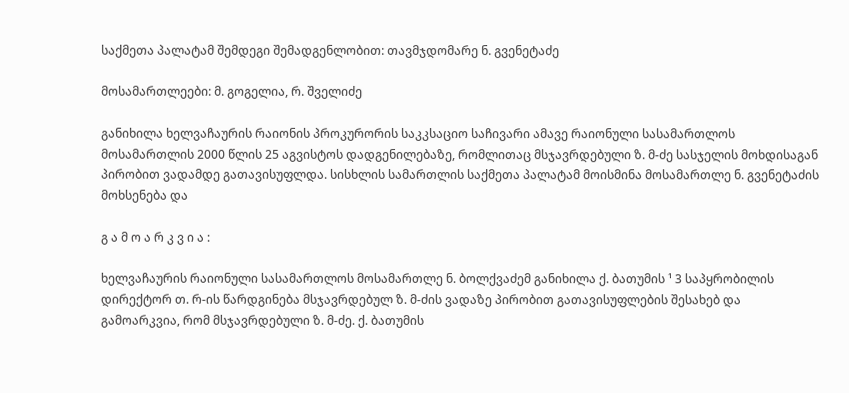საქმეთა პალატამ შემდეგი შემადგენლობით: თავმჯდომარე ნ. გვენეტაძე

მოსამართლეები: მ. გოგელია, რ. შველიძე

განიხილა ხელვაჩაურის რაიონის პროკურორის საკკსაციო საჩივარი ამავე რაიონული სასამართლოს მოსამართლის 2000 წლის 25 აგვისტოს დადგენილებაზე, რომლითაც მსჯავრდებული ზ. მ-ძე სასჯელის მოხდისაგან პირობით ვადამდე გათავისუფლდა. სისხლის სამართლის საქმეთა პალატამ მოისმინა მოსამართლე ნ. გვენეტაძის მოხსენება და

გ ა მ ო ა რ კ ვ ი ა :

ხელვაჩაურის რაიონული სასამართლოს მოსამართლე ნ. ბოლქვაძემ განიხილა ქ. ბათუმის ¹ 3 საპყრობილის დირექტორ თ. რ-ის წარდგინება მსჯავრდებულ ზ. მ-ძის ვადაზე პირობით გათავისუფლების შესახებ და გამოარკვია, რომ მსჯავრდებული ზ. მ-ძე. ქ. ბათუმის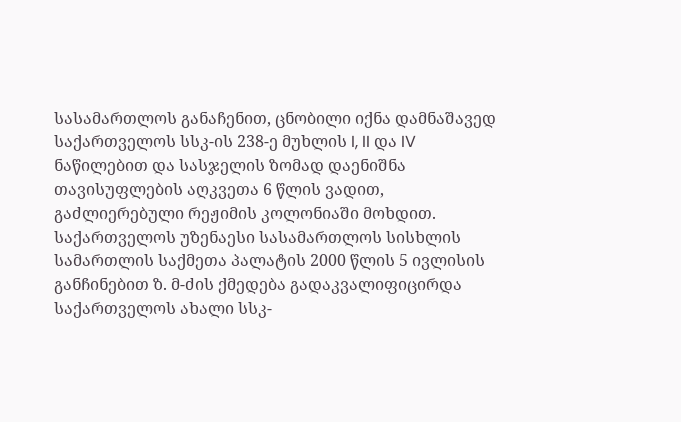სასამართლოს განაჩენით, ცნობილი იქნა დამნაშავედ საქართველოს სსკ-ის 238-ე მუხლის I, II და IV ნაწილებით და სასჯელის ზომად დაენიშნა თავისუფლების აღკვეთა 6 წლის ვადით, გაძლიერებული რეჟიმის კოლონიაში მოხდით. საქართველოს უზენაესი სასამართლოს სისხლის სამართლის საქმეთა პალატის 2000 წლის 5 ივლისის განჩინებით ზ. მ-ძის ქმედება გადაკვალიფიცირდა საქართველოს ახალი სსკ-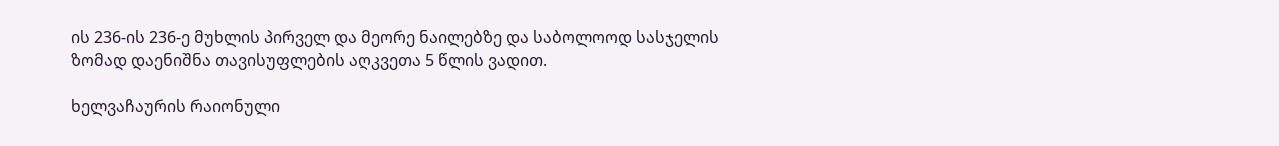ის 236-ის 236-ე მუხლის პირველ და მეორე ნაილებზე და საბოლოოდ სასჯელის ზომად დაენიშნა თავისუფლების აღკვეთა 5 წლის ვადით.

ხელვაჩაურის რაიონული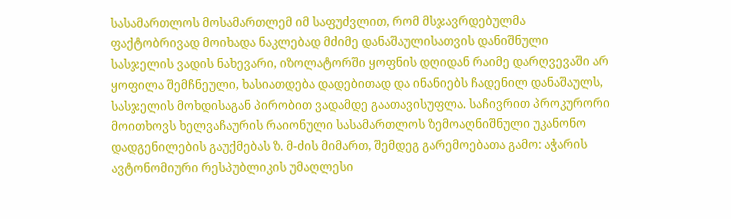სასამართლოს მოსამართლემ იმ საფუძვლით, რომ მსჯავრდებულმა ფაქტობრივად მოიხადა ნაკლებად მძიმე დანაშაულისათვის დანიშნული სასჯელის ვადის ნახევარი, იზოლატორში ყოფნის დღიდან რაიმე დარღვევაში არ ყოფილა შემჩნეული, ხასიათდება დადებითად და ინანიებს ჩადენილ დანაშაულს, სასჯელის მოხდისაგან პირობით ვადამდე გაათავისუფლა. საჩივრით პროკურორი მოითხოვს ხელვაჩაურის რაიონული სასამართლოს ზემოაღნიშნული უკანონო დადგენილების გაუქმებას ზ. მ-ძის მიმართ, შემდეგ გარემოებათა გამო: აჭარის ავტონომიური რესპუბლიკის უმაღლესი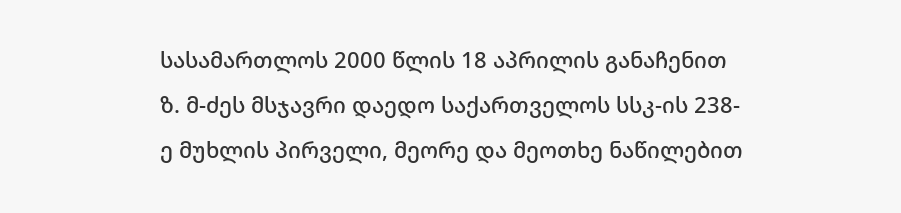სასამართლოს 2000 წლის 18 აპრილის განაჩენით ზ. მ-ძეს მსჯავრი დაედო საქართველოს სსკ-ის 238-ე მუხლის პირველი, მეორე და მეოთხე ნაწილებით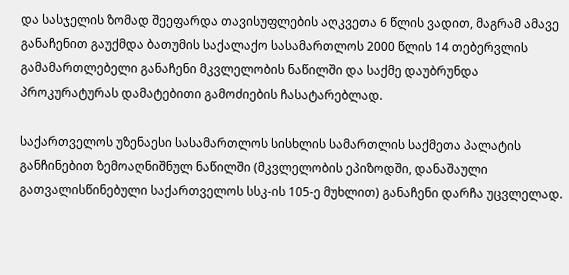და სასჯელის ზომად შეეფარდა თავისუფლების აღკვეთა 6 წლის ვადით, მაგრამ ამავე განაჩენით გაუქმდა ბათუმის საქალაქო სასამართლოს 2000 წლის 14 თებერვლის გამამართლებელი განაჩენი მკვლელობის ნაწილში და საქმე დაუბრუნდა პროკურატურას დამატებითი გამოძიების ჩასატარებლად.

საქართველოს უზენაესი სასამართლოს სისხლის სამართლის საქმეთა პალატის განჩინებით ზემოაღნიშნულ ნაწილში (მკვლელობის ეპიზოდში, დანაშაული გათვალისწინებული საქართველოს სსკ-ის 105-ე მუხლით) განაჩენი დარჩა უცვლელად.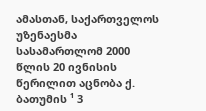ამასთან, საქართველოს უზენაესმა სასამართლომ 2000 წლის 20 ივნისის წერილით აცნობა ქ. ბათუმის ¹ 3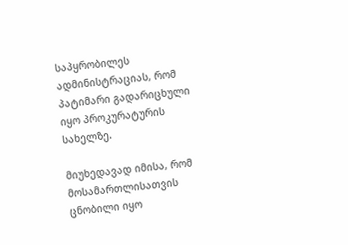საპყრობილეს ადმინისტრაციას, რომ პატიმარი გადარიცხული იყო პროკურატურის სახელზე.

მიუხედავად იმისა, რომ მოსამართლისათვის ცნობილი იყო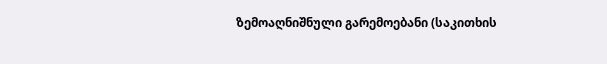ზემოაღნიშნული გარემოებანი (საკითხის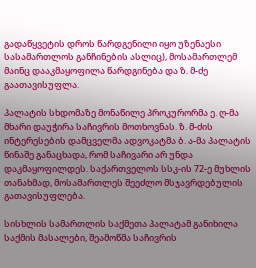გადაწყვეტის დროს წარდგენილი იყო უზენაესი სასამართლოს განჩინების ასლიც), მოსამართლემ მაინც დააკმაყოფილა წარდგინება და ზ. მ-ძე გაათავისუფლა.

პალატის სხდომაზე მონაწილე პროკურორმა ე. ღ-მა მხარი დაუჭირა საჩივრის მოთხოვნას. ზ. მ-ძის ინტერესების დამცველმა ადვოკატმა ბ. ა-მა პალატის წინაშე განაცხადა, რომ საჩივარი არ უნდა დაკმაყოფილდეს. საქართველოს სსკ-ის 72-ე მუხლის თანახმად, მოსამართლეს შეეძლო მსჯავრდებულის გათავისუფლება.

სისხლის სამართლის საქმეთა პალატამ განიხილა საქმის მასალები, შეამოწმა საჩივრის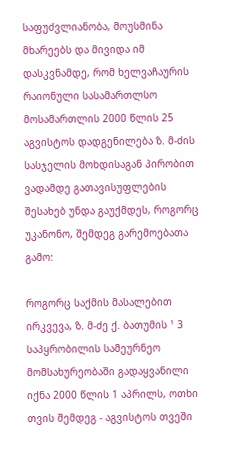საფუძვლიანობა, მოუსმინა მხარეებს და მივიდა იმ დასკვნამდე, რომ ხელვაჩაურის რაიონული სასამართლსო მოსამართლის 2000 წლის 25 აგვისტოს დადგენილება ზ. მ-ძის სასჯელის მოხდისაგან პირობით ვადამდე გათავისუფლების შესახებ უნდა გაუქმდეს, როგორც უკანონო, შემდეგ გარემოებათა გამო:

როგორც საქმის მასალებით ირკვევა, ზ. მ-ძე ქ. ბათუმის ¹ 3 საპყრობილის სამეურნეო მომსახურეობაში გადაყვანილი იქნა 2000 წლის 1 აპრილს, ოთხი თვის შემდეგ - აგვისტოს თვეში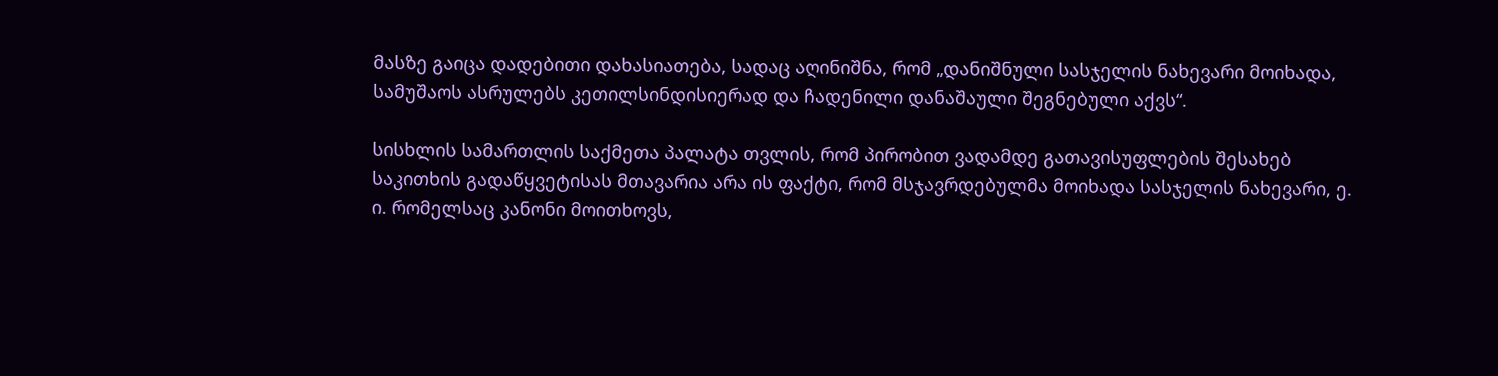მასზე გაიცა დადებითი დახასიათება, სადაც აღინიშნა, რომ „დანიშნული სასჯელის ნახევარი მოიხადა, სამუშაოს ასრულებს კეთილსინდისიერად და ჩადენილი დანაშაული შეგნებული აქვს“.

სისხლის სამართლის საქმეთა პალატა თვლის, რომ პირობით ვადამდე გათავისუფლების შესახებ საკითხის გადაწყვეტისას მთავარია არა ის ფაქტი, რომ მსჯავრდებულმა მოიხადა სასჯელის ნახევარი, ე. ი. რომელსაც კანონი მოითხოვს,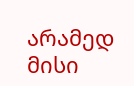არამედ მისი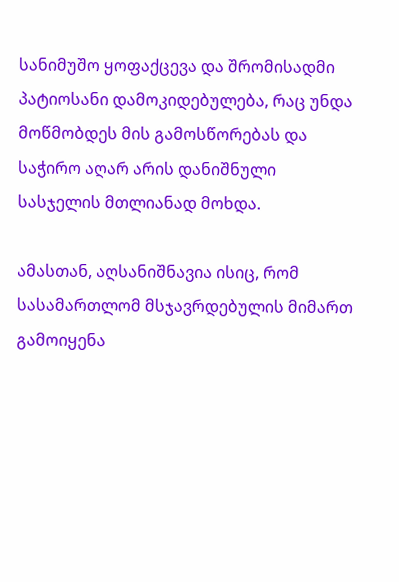სანიმუშო ყოფაქცევა და შრომისადმი პატიოსანი დამოკიდებულება, რაც უნდა მოწმობდეს მის გამოსწორებას და საჭირო აღარ არის დანიშნული სასჯელის მთლიანად მოხდა.

ამასთან, აღსანიშნავია ისიც, რომ სასამართლომ მსჯავრდებულის მიმართ გამოიყენა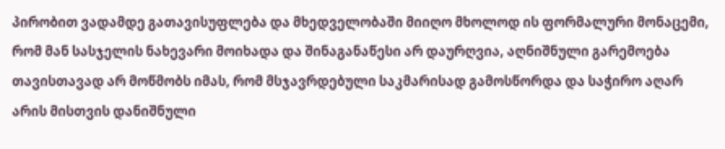პირობით ვადამდე გათავისუფლება და მხედველობაში მიიღო მხოლოდ ის ფორმალური მონაცემი, რომ მან სასჯელის ნახევარი მოიხადა და შინაგანაწესი არ დაურღვია, აღნიშნული გარემოება თავისთავად არ მოწმობს იმას, რომ მსჯავრდებული საკმარისად გამოსწორდა და საჭირო აღარ არის მისთვის დანიშნული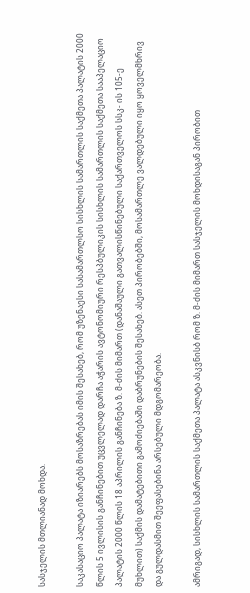სასჯელის მთლიანად მოხდა.

საკასაციო პალატა იზიარებს მოსაზრებას იმის შესახებ, რომ უზენაესი სასამართლსო სისხლის სამართლის საქმეთა პალატის 2000 წლის 5 ივლისის განჩინებით უცვლელად დარჩა აჭარის ავტონომიური რესპბულიკის სისხლის სამართლის საქმეთა სააპელაციო პალატის 2000 წლის 18 აპრილის განჩინება ზ. მ-ძის მიმართ (დანაშაული გათვალისწინებული საქართველოს სსკ- ის 105-ე მუხლით) საქმის დამატებითი გამოძიებაში დაბრუნების შესახებ. ასეთ პირობებში, მოსამართლე ვალდებული იყო ყოველმხრივ და გულდასმით შეეფასებინა არსებული მდგომარეობა.

ამრიგად, სისხლის სამართლის საქმეთა პალატა ასკვნისბ რომ ზ. მ-ძის მიმართ სასჯელის მოხდისაგან პირობით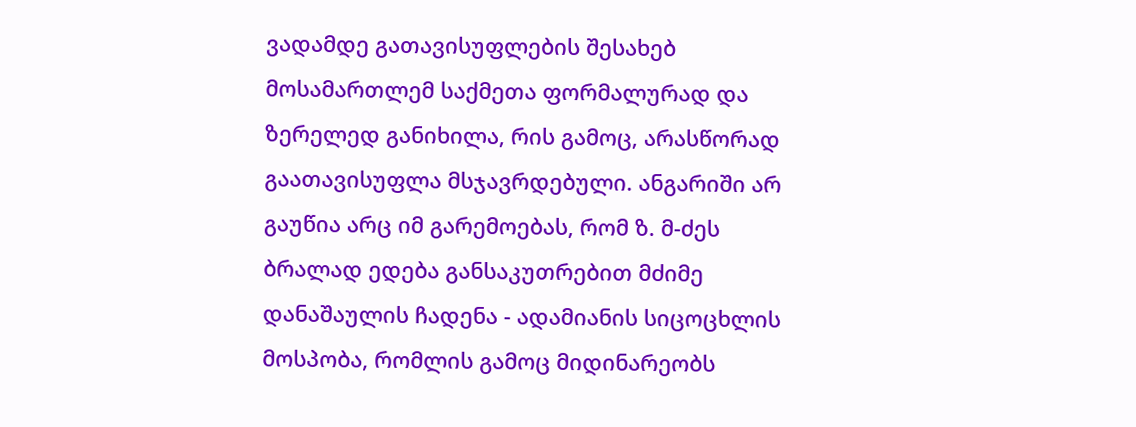ვადამდე გათავისუფლების შესახებ მოსამართლემ საქმეთა ფორმალურად და ზერელედ განიხილა, რის გამოც, არასწორად გაათავისუფლა მსჯავრდებული. ანგარიში არ გაუწია არც იმ გარემოებას, რომ ზ. მ-ძეს ბრალად ედება განსაკუთრებით მძიმე დანაშაულის ჩადენა - ადამიანის სიცოცხლის მოსპობა, რომლის გამოც მიდინარეობს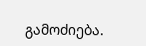გამოძიება.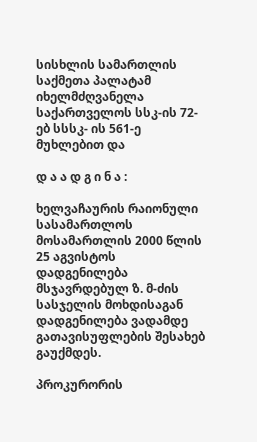სისხლის სამართლის საქმეთა პალატამ იხელმძღვანელა საქართველოს სსკ-ის 72-ებ სსსკ- ის 561-ე მუხლებით და

დ ა ა დ გ ი ნ ა :

ხელვაჩაურის რაიონული სასამართლოს მოსამართლის 2000 წლის 25 აგვისტოს დადგენილება მსჯავრდებულ ზ. მ-ძის სასჯელის მოხდისაგან დადგენილება ვადამდე გათავისუფლების შესახებ გაუქმდეს.

პროკურორის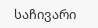საჩივარი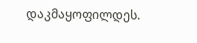დაკმაყოფილდეს.